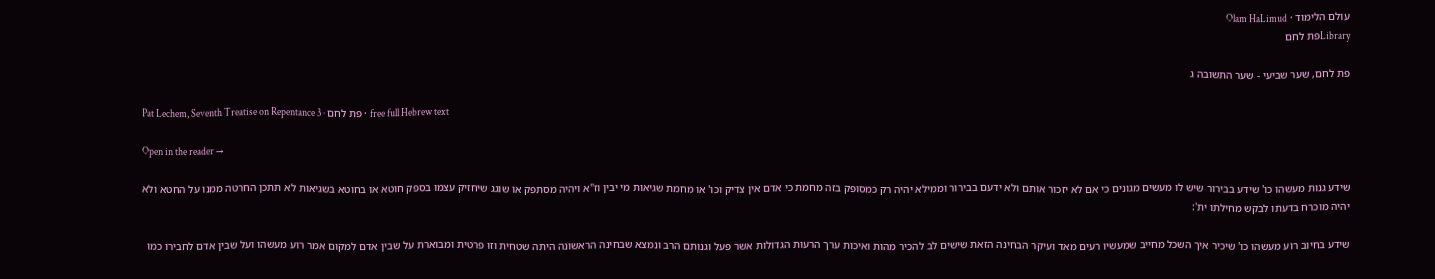עולם הלימוד · Olam HaLimud
Libraryפת לחם

פת לחם, שער שביעי - שער התשובה ג

Pat Lechem, Seventh Treatise on Repentance 3 · פת לחם · free full Hebrew text

Open in the reader →

שידע גנות מעשהו כו' שידע בבירור שיש לו מעשים מגונים כי אם לא יזכור אותם ולא ידעם בבירור וממילא יהיה רק כמסופק בזה מחמת כי אדם אין צדיק וכו' או מחמת שגיאות מי יבין וז"א ויהיה מסתפק או שוגג שיחזיק עצמו בספק חוטא או בחוטא בשגיאות לא תתכן החרטה ממנו על החטא ולא יהיה מוכרח בדעתו לבקש מחילתו ית':

שידע בחיוב רוע מעשהו כו' שיכיר איך השכל מחייב שמעשיו רעים מאד ועיקר הבחינה הזאת שישים לב להכיר מהות ואיכות ערך הרעות הגדולות אשר פעל וגנותם הרב ונמצא שבחינה הראשונה היתה שטחית וזו פרטית ומבוארת על שבין אדם למקום אמר רוע מעשהו ועל שבין אדם לחבירו כמו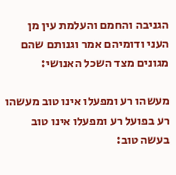הגניבה והחמם והעלמת עין מן העני ודומיהם אמר וגנותם שהם מגונים מצד השכל האנושי:

מעשהו רע ומפעלו אינו טוב מעשהו רע בפועל רע ומפעלו אינו טוב בעשה טוב: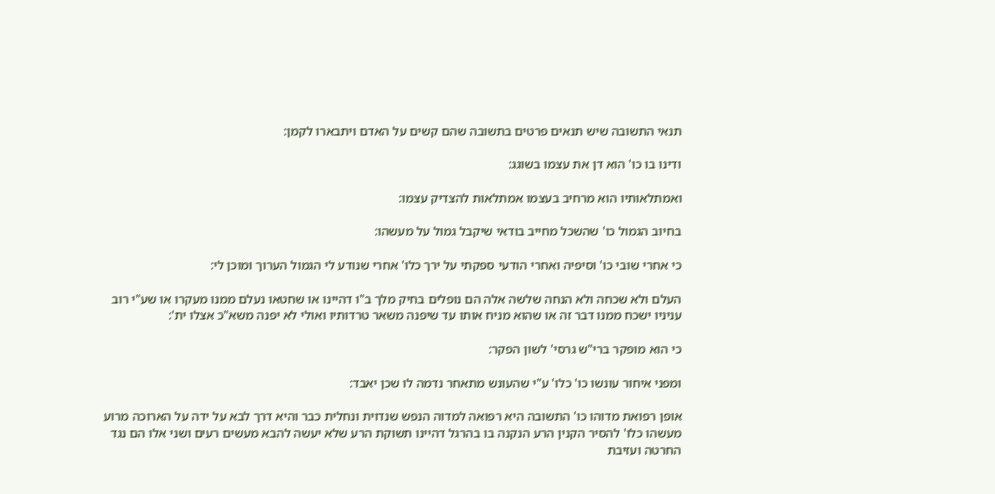תנאי התשובה שיש תנאים פרטים בתשובה שהם קשים על האדם ויתבארו לקמן:

ודינו בו כו' הוא דן את עצמו בשוגג:

ואמתלאותיו הוא מרחיב בעצמו אמתלאות להצדיק עצמו:

בחיוב הגמול כו' שהשכל מחייב בודאי שיקבל גמול על מעשהו:

כי אחרי שובי כו' וסיפיה ואחרי הודעי ספקתי על ירך כלו' אחרי שנודע לי הגמול הערוך ומוכן לי:

העלם ולא שכחה ולא הנחה שלשה אלה הם נופלים בחיק מלך ב"ו דהיינו או שחטאו נעלם ממנו מעקרו או שע"י רוב עניניו ישכח ממנו דבר זה או שהוא מניח אותו עד שיפנה משאר טרדותיו ואולי לא יפנה משא"כ אצלו ית':

כי הוא מופקר ברי"ש גרסי' לשון הפקר:

ומפני איחור עונשו כו' כלו' ע"י שהעונש מתאחר נדמה לו שכן יאבד:

אופן רפואת מדוהו כו' התשובה היא רפואה למדוה הנפש שנדוית ונחלית כבר והיא דרך לבא על ידה על הארוכה מרוע מעשהו כלו' להסיר הקנין הרע הנקנה בו בהרגל דהיינו תשוקת הרע שלא יעשה להבא מעשים רעים ושני אלו הם נגד החרטה ועזיבת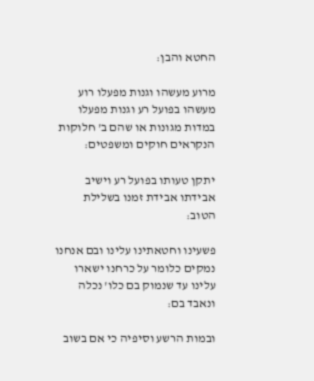החטא והבן:

מרוע מעשהו וגנות מפעלו רוע מעשהו בפועל רע וגנות מפעלו במדות מגונות או שהם ב' חלוקות הנקראים חוקים ומשפטים:

יתקן טעותו בפועל רע וישיב אבידתו אבידת זמנו בשלילת הטוב:

פשעינו וחטאתינו עלינו ובם אנחנו נמקים כלומר על כרחנו ישארו עלינו עד שנמוק בם כלו' נכלה ונאבד בם:

ובמות הרשע וסיפיה כי אם בשוב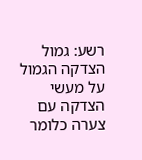רשע: גמול הצדקה הגמול על מעשי הצדקה עם צערה כלומר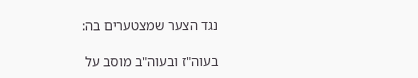נגד הצער שמצטערים בה:

בעוה"ז ובעוה"ב מוסב על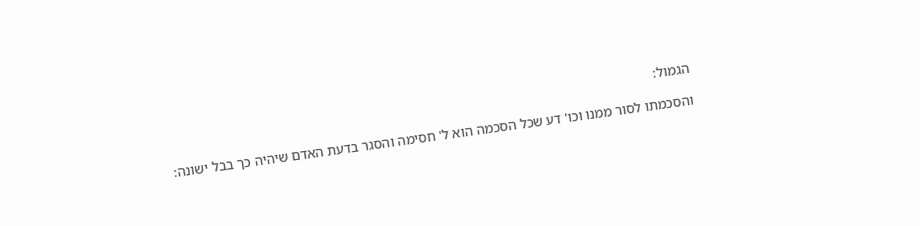הגמול:

והסכמתו לסור ממנו וכו' דע שכל הסכמה הוא ל' חסימה והסגר בדעת האדם שיהיה כך בבל ישונה: